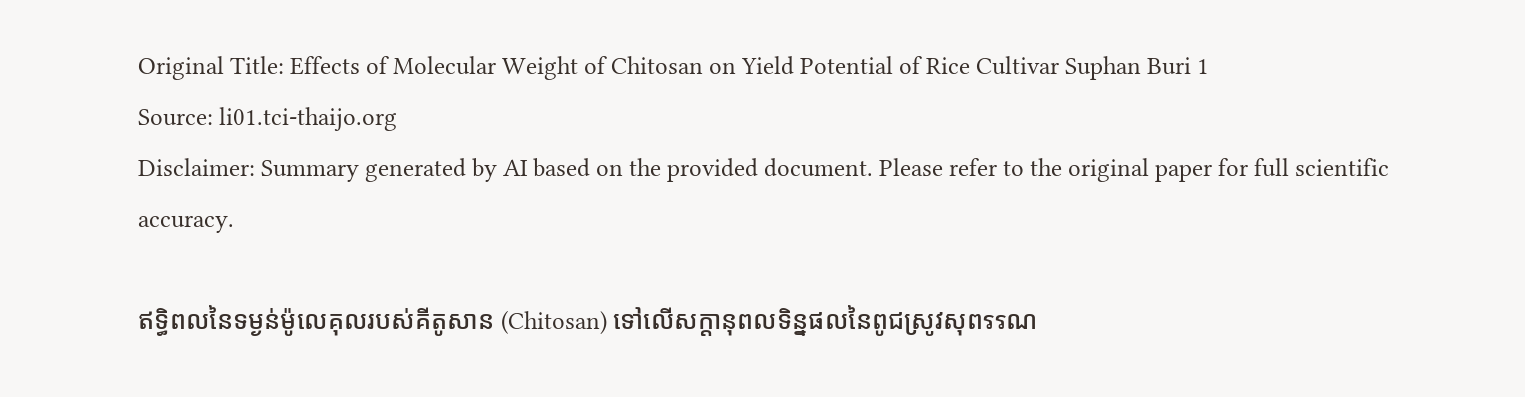Original Title: Effects of Molecular Weight of Chitosan on Yield Potential of Rice Cultivar Suphan Buri 1
Source: li01.tci-thaijo.org
Disclaimer: Summary generated by AI based on the provided document. Please refer to the original paper for full scientific accuracy.

ឥទ្ធិពលនៃទម្ងន់ម៉ូលេគុលរបស់គីតូសាន (Chitosan) ទៅលើសក្តានុពលទិន្នផលនៃពូជស្រូវសុពรรណ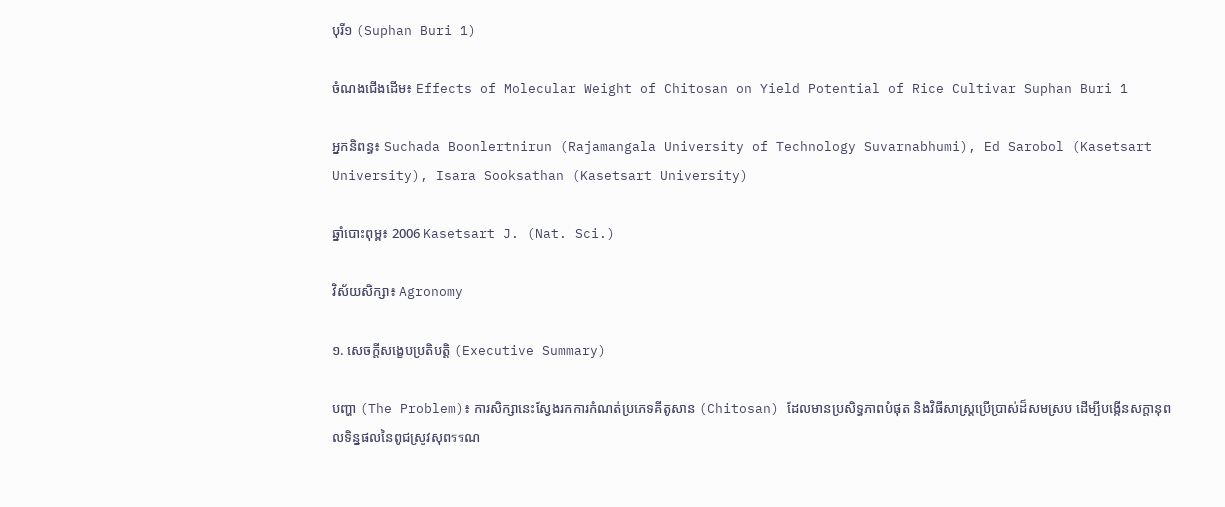បុរី១ (Suphan Buri 1)

ចំណងជើងដើម៖ Effects of Molecular Weight of Chitosan on Yield Potential of Rice Cultivar Suphan Buri 1

អ្នកនិពន្ធ៖ Suchada Boonlertnirun (Rajamangala University of Technology Suvarnabhumi), Ed Sarobol (Kasetsart University), Isara Sooksathan (Kasetsart University)

ឆ្នាំបោះពុម្ព៖ 2006 Kasetsart J. (Nat. Sci.)

វិស័យសិក្សា៖ Agronomy

១. សេចក្តីសង្ខេបប្រតិបត្តិ (Executive Summary)

បញ្ហា (The Problem)៖ ការសិក្សានេះស្វែងរកការកំណត់ប្រភេទគីតូសាន (Chitosan) ដែលមានប្រសិទ្ធភាពបំផុត និងវិធីសាស្ត្រប្រើប្រាស់ដ៏សមស្រប ដើម្បីបង្កើនសក្តានុពលទិន្នផលនៃពូជស្រូវសុពรรណ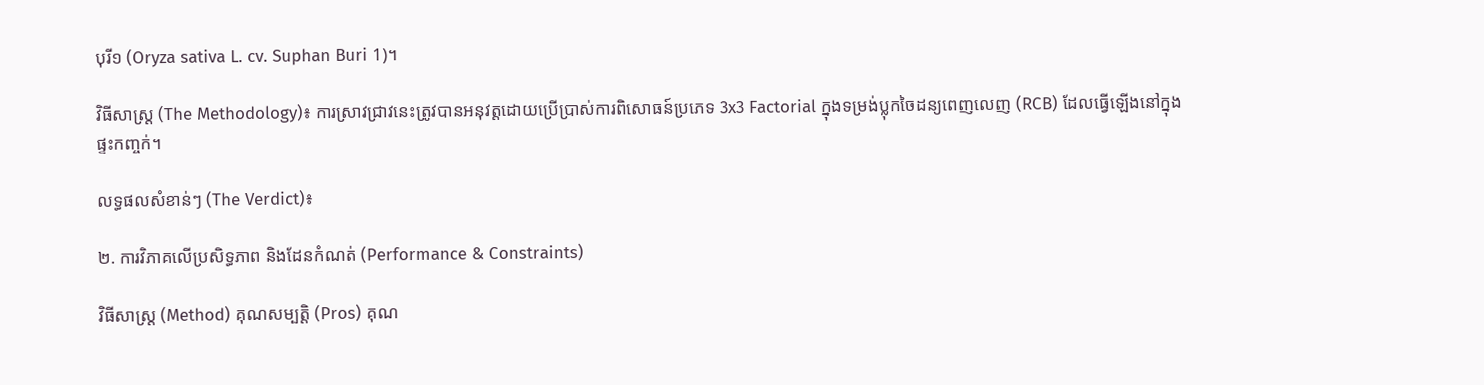បុរី១ (Oryza sativa L. cv. Suphan Buri 1)។

វិធីសាស្ត្រ (The Methodology)៖ ការស្រាវជ្រាវនេះត្រូវបានអនុវត្តដោយប្រើប្រាស់ការពិសោធន៍ប្រភេទ 3x3 Factorial ក្នុងទម្រង់ប្លុកចៃដន្យពេញលេញ (RCB) ដែលធ្វើឡើងនៅក្នុងផ្ទះកញ្ចក់។

លទ្ធផលសំខាន់ៗ (The Verdict)៖

២. ការវិភាគលើប្រសិទ្ធភាព និងដែនកំណត់ (Performance & Constraints)

វិធីសាស្ត្រ (Method) គុណសម្បត្តិ (Pros) គុណ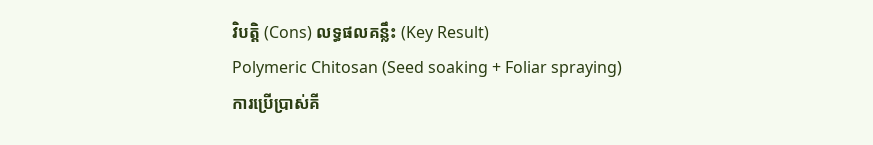វិបត្តិ (Cons) លទ្ធផលគន្លឹះ (Key Result)
Polymeric Chitosan (Seed soaking + Foliar spraying)
ការប្រើប្រាស់គី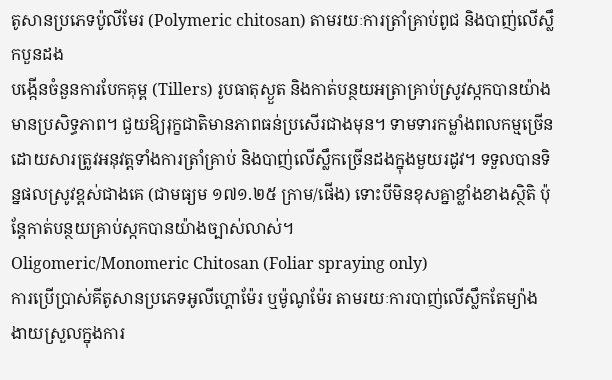តូសានប្រភេទប៉ូលីមែរ (Polymeric chitosan) តាមរយៈការត្រាំគ្រាប់ពូជ និងបាញ់លើស្លឹកបួនដង
បង្កើនចំនួនការបែកគុម្ព (Tillers) រូបធាតុស្ងួត និងកាត់បន្ថយអត្រាគ្រាប់ស្រូវស្កកបានយ៉ាងមានប្រសិទ្ធភាព។ ជួយឱ្យរុក្ខជាតិមានភាពធន់ប្រសើរជាងមុន។ ទាមទារកម្លាំងពលកម្មច្រើនដោយសារត្រូវអនុវត្តទាំងការត្រាំគ្រាប់ និងបាញ់លើស្លឹកច្រើនដងក្នុងមួយរដូវ។ ទទួលបានទិន្នផលស្រូវខ្ពស់ជាងគេ (ជាមធ្យម ១៧១.២៥ ក្រាម/ផើង) ទោះបីមិនខុសគ្នាខ្លាំងខាងស្ថិតិ ប៉ុន្តែកាត់បន្ថយគ្រាប់ស្កកបានយ៉ាងច្បាស់លាស់។
Oligomeric/Monomeric Chitosan (Foliar spraying only)
ការប្រើប្រាស់គីតូសានប្រភេទអូលីហ្គោម៉ែរ ឬម៉ូណូម៉ែរ តាមរយៈការបាញ់លើស្លឹកតែម្យ៉ាង
ងាយស្រួលក្នុងការ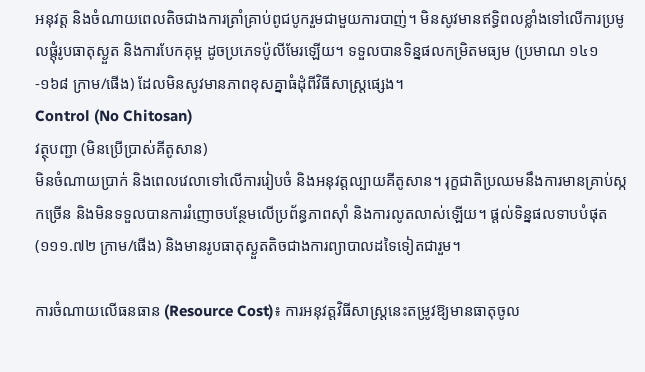អនុវត្ត និងចំណាយពេលតិចជាងការត្រាំគ្រាប់ពូជបូករួមជាមួយការបាញ់។ មិនសូវមានឥទ្ធិពលខ្លាំងទៅលើការប្រមូលផ្តុំរូបធាតុស្ងួត និងការបែកគុម្ព ដូចប្រភេទប៉ូលីមែរឡើយ។ ទទួលបានទិន្នផលកម្រិតមធ្យម (ប្រមាណ ១៤១-១៦៨ ក្រាម/ផើង) ដែលមិនសូវមានភាពខុសគ្នាធំដុំពីវិធីសាស្ត្រផ្សេង។
Control (No Chitosan)
វត្ថុបញ្ជា (មិនប្រើប្រាស់គីតូសាន)
មិនចំណាយប្រាក់ និងពេលវេលាទៅលើការរៀបចំ និងអនុវត្តល្បាយគីតូសាន។ រុក្ខជាតិប្រឈមនឹងការមានគ្រាប់ស្កកច្រើន និងមិនទទួលបានការរំញោចបន្ថែមលើប្រព័ន្ធភាពស៊ាំ និងការលូតលាស់ឡើយ។ ផ្តល់ទិន្នផលទាបបំផុត (១១១.៧២ ក្រាម/ផើង) និងមានរូបធាតុស្ងួតតិចជាងការព្យាបាលដទៃទៀតជារួម។

ការចំណាយលើធនធាន (Resource Cost)៖ ការអនុវត្តវិធីសាស្ត្រនេះតម្រូវឱ្យមានធាតុចូល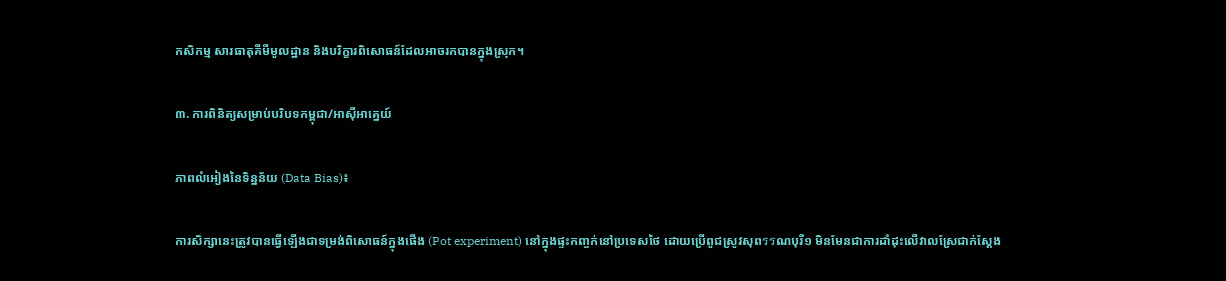កសិកម្ម សារធាតុគីមីមូលដ្ឋាន និងបរិក្ខារពិសោធន៍ដែលអាចរកបានក្នុងស្រុក។

៣. ការពិនិត្យសម្រាប់បរិបទកម្ពុជា/អាស៊ីអាគ្នេយ៍

ភាពលំអៀងនៃទិន្នន័យ (Data Bias)៖

ការសិក្សានេះត្រូវបានធ្វើឡើងជាទម្រង់ពិសោធន៍ក្នុងផើង (Pot experiment) នៅក្នុងផ្ទះកញ្ចក់នៅប្រទេសថៃ ដោយប្រើពូជស្រូវសុពรรណបុរី១ មិនមែនជាការដាំដុះលើវាលស្រែជាក់ស្តែង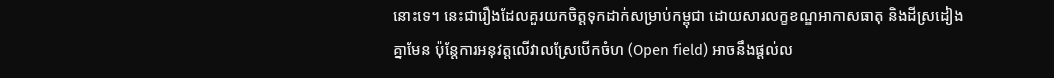នោះទេ។ នេះជារឿងដែលគួរយកចិត្តទុកដាក់សម្រាប់កម្ពុជា ដោយសារលក្ខខណ្ឌអាកាសធាតុ និងដីស្រដៀងគ្នាមែន ប៉ុន្តែការអនុវត្តលើវាលស្រែបើកចំហ (Open field) អាចនឹងផ្តល់ល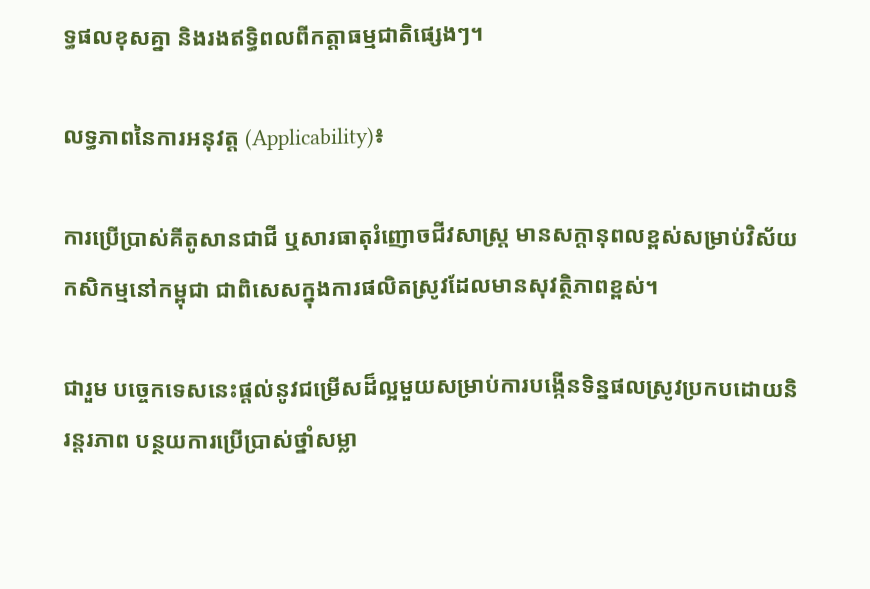ទ្ធផលខុសគ្នា និងរងឥទ្ធិពលពីកត្តាធម្មជាតិផ្សេងៗ។

លទ្ធភាពនៃការអនុវត្ត (Applicability)៖

ការប្រើប្រាស់គីតូសានជាជី ឬសារធាតុរំញោចជីវសាស្ត្រ មានសក្តានុពលខ្ពស់សម្រាប់វិស័យកសិកម្មនៅកម្ពុជា ជាពិសេសក្នុងការផលិតស្រូវដែលមានសុវត្ថិភាពខ្ពស់។

ជារួម បច្ចេកទេសនេះផ្តល់នូវជម្រើសដ៏ល្អមួយសម្រាប់ការបង្កើនទិន្នផលស្រូវប្រកបដោយនិរន្តរភាព បន្ថយការប្រើប្រាស់ថ្នាំសម្លា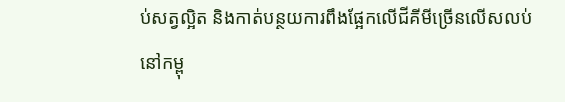ប់សត្វល្អិត និងកាត់បន្ថយការពឹងផ្អែកលើជីគីមីច្រើនលើសលប់នៅកម្ពុ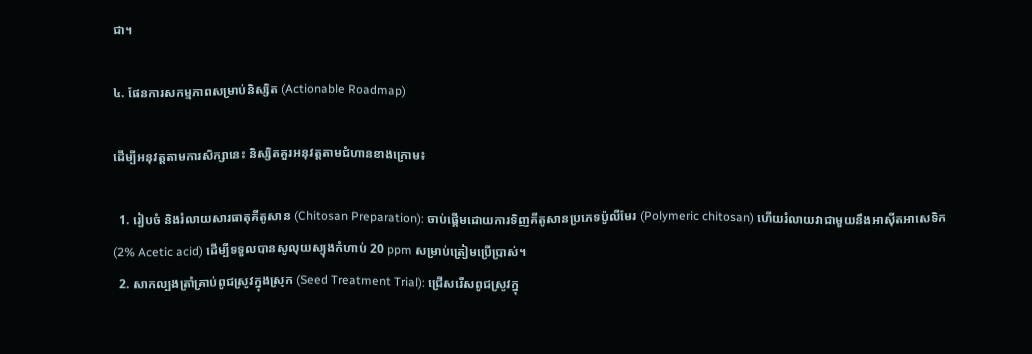ជា។

៤. ផែនការសកម្មភាពសម្រាប់និស្សិត (Actionable Roadmap)

ដើម្បីអនុវត្តតាមការសិក្សានេះ និស្សិតគួរអនុវត្តតាមជំហានខាងក្រោម៖

  1. រៀបចំ និងរំលាយសារធាតុគីតូសាន (Chitosan Preparation): ចាប់ផ្តើមដោយការទិញគីតូសានប្រភេទប៉ូលីមែរ (Polymeric chitosan) ហើយរំលាយវាជាមួយនឹងអាស៊ីតអាសេទិក (2% Acetic acid) ដើម្បីទទួលបានសូលុយស្យុងកំហាប់ 20 ppm សម្រាប់ត្រៀមប្រើប្រាស់។
  2. សាកល្បងត្រាំគ្រាប់ពូជស្រូវក្នុងស្រុក (Seed Treatment Trial): ជ្រើសរើសពូជស្រូវក្នុ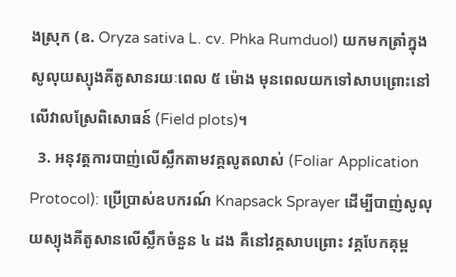ងស្រុក (ឧ. Oryza sativa L. cv. Phka Rumduol) យកមកត្រាំក្នុងសូលុយស្យុងគីតូសានរយៈពេល ៥ ម៉ោង មុនពេលយកទៅសាបព្រោះនៅលើវាលស្រែពិសោធន៍ (Field plots)។
  3. អនុវត្តការបាញ់លើស្លឹកតាមវគ្គលូតលាស់ (Foliar Application Protocol): ប្រើប្រាស់ឧបករណ៍ Knapsack Sprayer ដើម្បីបាញ់សូលុយស្យុងគីតូសានលើស្លឹកចំនួន ៤ ដង គឺនៅវគ្គសាបព្រោះ វគ្គបែកគុម្ព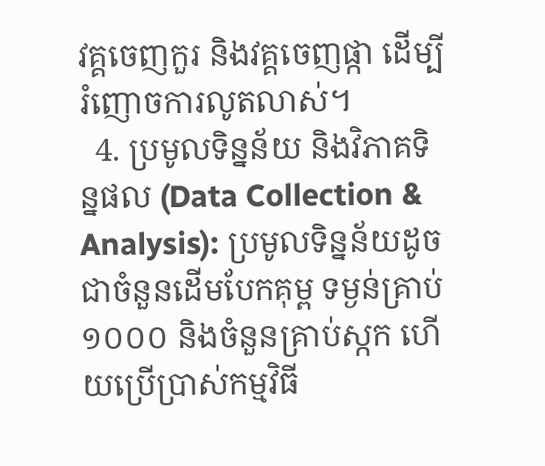វគ្គចេញកួរ និងវគ្គចេញផ្កា ដើម្បីរំញោចការលូតលាស់។
  4. ប្រមូលទិន្នន័យ និងវិភាគទិន្នផល (Data Collection & Analysis): ប្រមូលទិន្នន័យដូចជាចំនួនដើមបែកគុម្ព ទម្ងន់គ្រាប់១០០០ និងចំនួនគ្រាប់ស្កក ហើយប្រើប្រាស់កម្មវិធី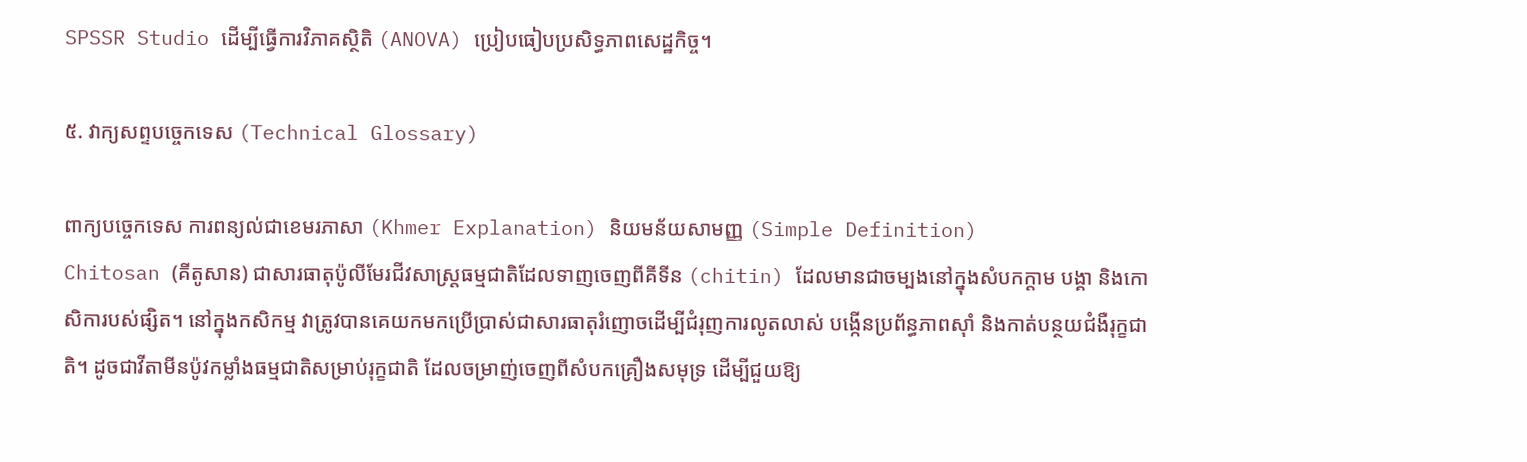SPSSR Studio ដើម្បីធ្វើការវិភាគស្ថិតិ (ANOVA) ប្រៀបធៀបប្រសិទ្ធភាពសេដ្ឋកិច្ច។

៥. វាក្យសព្ទបច្ចេកទេស (Technical Glossary)

ពាក្យបច្ចេកទេស ការពន្យល់ជាខេមរភាសា (Khmer Explanation) និយមន័យសាមញ្ញ (Simple Definition)
Chitosan (គីតូសាន) ជាសារធាតុប៉ូលីមែរជីវសាស្ត្រធម្មជាតិដែលទាញចេញពីគីទីន (chitin) ដែលមានជាចម្បងនៅក្នុងសំបកក្តាម បង្គា និងកោសិការបស់ផ្សិត។ នៅក្នុងកសិកម្ម វាត្រូវបានគេយកមកប្រើប្រាស់ជាសារធាតុរំញោចដើម្បីជំរុញការលូតលាស់ បង្កើនប្រព័ន្ធភាពស៊ាំ និងកាត់បន្ថយជំងឺរុក្ខជាតិ។ ដូចជាវីតាមីនប៉ូវកម្លាំងធម្មជាតិសម្រាប់រុក្ខជាតិ ដែលចម្រាញ់ចេញពីសំបកគ្រឿងសមុទ្រ ដើម្បីជួយឱ្យ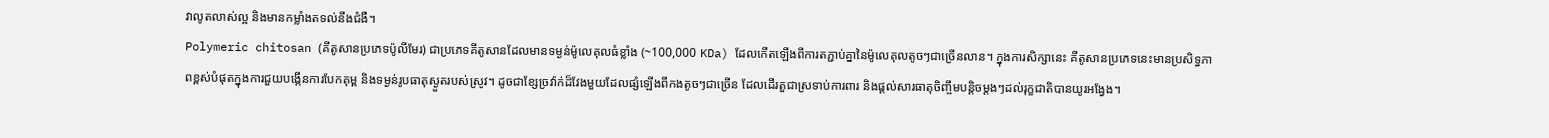វាលូតលាស់ល្អ និងមានកម្លាំងតទល់នឹងជំងឺ។
Polymeric chitosan (គីតូសានប្រភេទប៉ូលីមែរ) ជាប្រភេទគីតូសានដែលមានទម្ងន់ម៉ូលេគុលធំខ្លាំង (~100,000 KDa) ដែលកើតឡើងពីការតភ្ជាប់គ្នានៃម៉ូលេគុលតូចៗជាច្រើនលាន។ ក្នុងការសិក្សានេះ គីតូសានប្រភេទនេះមានប្រសិទ្ធភាពខ្ពស់បំផុតក្នុងការជួយបង្កើនការបែកគុម្ព និងទម្ងន់រូបធាតុស្ងួតរបស់ស្រូវ។ ដូចជាខ្សែច្រវ៉ាក់ដ៏វែងមួយដែលផ្សំឡើងពីកងតូចៗជាច្រើន ដែលដើរតួជាស្រទាប់ការពារ និងផ្តល់សារធាតុចិញ្ចឹមបន្តិចម្តងៗដល់រុក្ខជាតិបានយូរអង្វែង។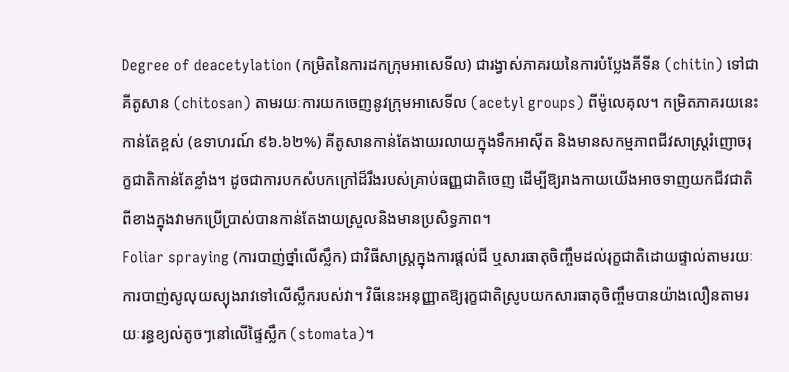Degree of deacetylation (កម្រិតនៃការដកក្រុមអាសេទីល) ជារង្វាស់ភាគរយនៃការបំប្លែងគីទីន (chitin) ទៅជាគីតូសាន (chitosan) តាមរយៈការយកចេញនូវក្រុមអាសេទីល (acetyl groups) ពីម៉ូលេគុល។ កម្រិតភាគរយនេះកាន់តែខ្ពស់ (ឧទាហរណ៍ ៩៦.៦២%) គីតូសានកាន់តែងាយរលាយក្នុងទឹកអាស៊ីត និងមានសកម្មភាពជីវសាស្រ្តរំញោចរុក្ខជាតិកាន់តែខ្លាំង។ ដូចជាការបកសំបកក្រៅដ៏រឹងរបស់គ្រាប់ធញ្ញជាតិចេញ ដើម្បីឱ្យរាងកាយយើងអាចទាញយកជីវជាតិពីខាងក្នុងវាមកប្រើប្រាស់បានកាន់តែងាយស្រួលនិងមានប្រសិទ្ធភាព។
Foliar spraying (ការបាញ់ថ្នាំលើស្លឹក) ជាវិធីសាស្ត្រក្នុងការផ្តល់ជី ឬសារធាតុចិញ្ចឹមដល់រុក្ខជាតិដោយផ្ទាល់តាមរយៈការបាញ់សូលុយស្យុងរាវទៅលើស្លឹករបស់វា។ វិធីនេះអនុញ្ញាតឱ្យរុក្ខជាតិស្រូបយកសារធាតុចិញ្ចឹមបានយ៉ាងលឿនតាមរយៈរន្ធខ្យល់តូចៗនៅលើផ្ទៃស្លឹក (stomata)។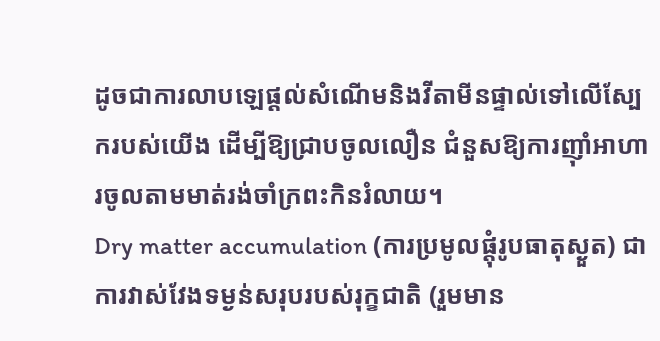ដូចជាការលាបឡេផ្តល់សំណើមនិងវីតាមីនផ្ទាល់ទៅលើស្បែករបស់យើង ដើម្បីឱ្យជ្រាបចូលលឿន ជំនួសឱ្យការញ៉ាំអាហារចូលតាមមាត់រង់ចាំក្រពះកិនរំលាយ។
Dry matter accumulation (ការប្រមូលផ្តុំរូបធាតុស្ងួត) ជាការវាស់វែងទម្ងន់សរុបរបស់រុក្ខជាតិ (រួមមាន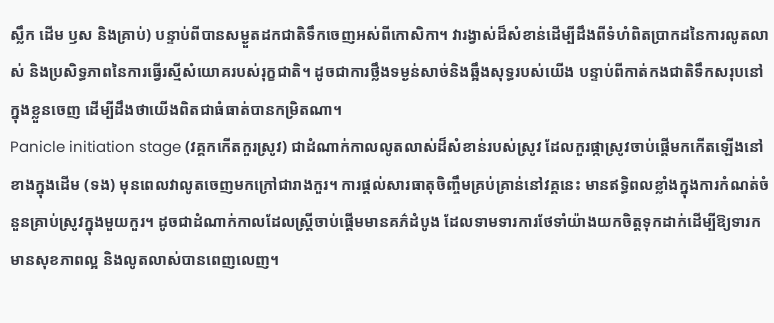ស្លឹក ដើម ឫស និងគ្រាប់) បន្ទាប់ពីបានសម្ងួតដកជាតិទឹកចេញអស់ពីកោសិកា។ វារង្វាស់ដ៏សំខាន់ដើម្បីដឹងពីទំហំពិតប្រាកដនៃការលូតលាស់ និងប្រសិទ្ធភាពនៃការធ្វើរស្មីសំយោគរបស់រុក្ខជាតិ។ ដូចជាការថ្លឹងទម្ងន់សាច់និងឆ្អឹងសុទ្ធរបស់យើង បន្ទាប់ពីកាត់កងជាតិទឹកសរុបនៅក្នុងខ្លួនចេញ ដើម្បីដឹងថាយើងពិតជាធំធាត់បានកម្រិតណា។
Panicle initiation stage (វគ្គកកើតកួរស្រូវ) ជាដំណាក់កាលលូតលាស់ដ៏សំខាន់របស់ស្រូវ ដែលកួរផ្កាស្រូវចាប់ផ្តើមកកើតឡើងនៅខាងក្នុងដើម (ទង) មុនពេលវាលូតចេញមកក្រៅជារាងកួរ។ ការផ្តល់សារធាតុចិញ្ចឹមគ្រប់គ្រាន់នៅវគ្គនេះ មានឥទ្ធិពលខ្លាំងក្នុងការកំណត់ចំនួនគ្រាប់ស្រូវក្នុងមួយកួរ។ ដូចជាដំណាក់កាលដែលស្រ្តីចាប់ផ្តើមមានគភ៌ដំបូង ដែលទាមទារការថែទាំយ៉ាងយកចិត្តទុកដាក់ដើម្បីឱ្យទារកមានសុខភាពល្អ និងលូតលាស់បានពេញលេញ។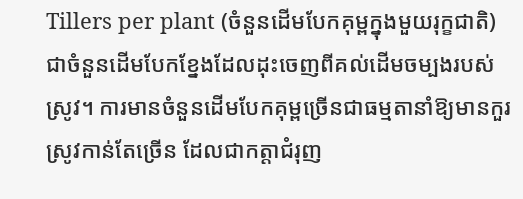Tillers per plant (ចំនួនដើមបែកគុម្ពក្នុងមួយរុក្ខជាតិ) ជាចំនួនដើមបែកខ្នែងដែលដុះចេញពីគល់ដើមចម្បងរបស់ស្រូវ។ ការមានចំនួនដើមបែកគុម្ពច្រើនជាធម្មតានាំឱ្យមានកួរស្រូវកាន់តែច្រើន ដែលជាកត្តាជំរុញ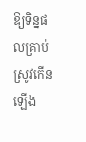ឱ្យទិន្នផលគ្រាប់ស្រូវកើនឡើង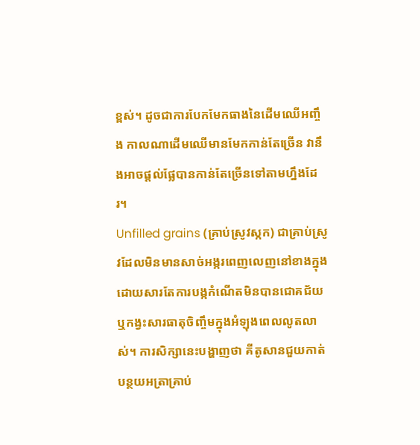ខ្ពស់។ ដូចជាការបែកមែកធាងនៃដើមឈើអញ្ចឹង កាលណាដើមឈើមានមែកកាន់តែច្រើន វានឹងអាចផ្តល់ផ្លែបានកាន់តែច្រើនទៅតាមហ្នឹងដែរ។
Unfilled grains (គ្រាប់ស្រូវស្កក) ជាគ្រាប់ស្រូវដែលមិនមានសាច់អង្ករពេញលេញនៅខាងក្នុង ដោយសារតែការបង្កកំណើតមិនបានជោគជ័យ ឬកង្វះសារធាតុចិញ្ចឹមក្នុងអំឡុងពេលលូតលាស់។ ការសិក្សានេះបង្ហាញថា គីតូសានជួយកាត់បន្ថយអត្រាគ្រាប់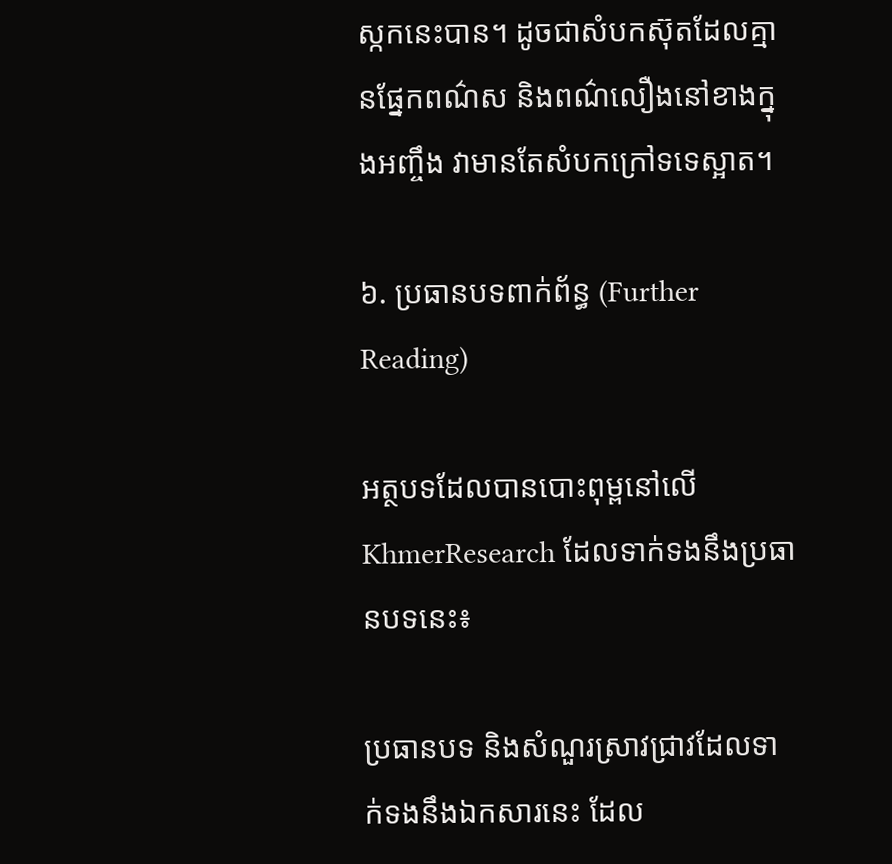ស្កកនេះបាន។ ដូចជាសំបកស៊ុតដែលគ្មានផ្នែកពណ៌ស និងពណ៌លឿងនៅខាងក្នុងអញ្ចឹង វាមានតែសំបកក្រៅទទេស្អាត។

៦. ប្រធានបទពាក់ព័ន្ធ (Further Reading)

អត្ថបទដែលបានបោះពុម្ពនៅលើ KhmerResearch ដែលទាក់ទងនឹងប្រធានបទនេះ៖

ប្រធានបទ និងសំណួរស្រាវជ្រាវដែលទាក់ទងនឹងឯកសារនេះ ដែល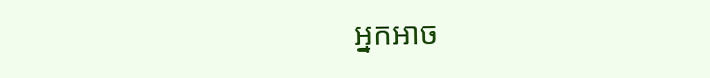អ្នកអាច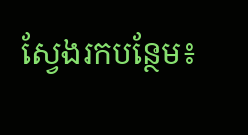ស្វែងរកបន្ថែម៖